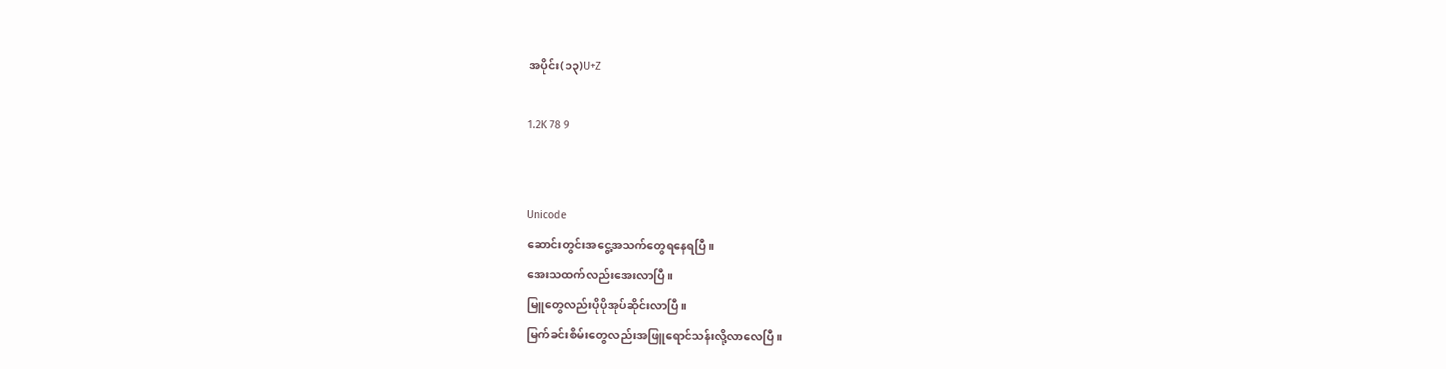အပိုင်း(၁၃)U+Z

1.2K 78 9


Unicode
ဆောင်းတွင်းအငွေ့အသက်တွေရနေရပြီ။
အေးသထက်လည်းအေးလာပြီ။
မြူတွေလည်းပိုပိုအုပ်ဆိုင်းလာပြီ။
မြက်ခင်းစိမ်းတွေလည်းအဖြူရောင်သန်းလို့လာလေပြီ။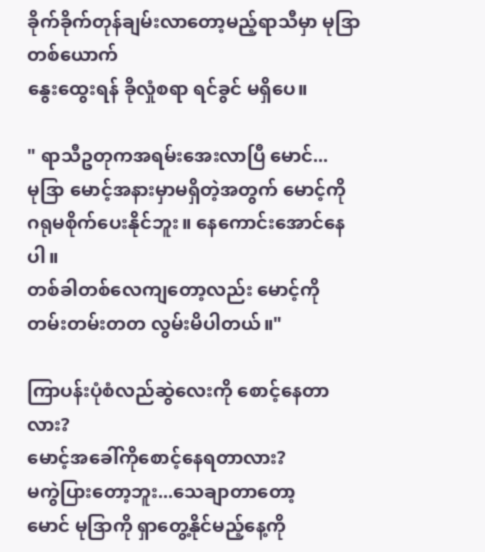ခိုက်ခိုက်တုန်ချမ်းလာတော့မည့်ရာသီမှာ မုဒြာတစ်ယောက်
နွေးထွေးရန် ခိုလှုံစရာ ရင်ခွင် မရှိပေ။

" ရာသီဥတုကအရမ်းအေးလာပြီ မောင်...
မုဒြာ မောင့်အနားမှာမရှိတဲ့အတွက် မောင့်ကို
ဂရုမစိုက်ပေးနိုင်ဘူး။ နေကောင်းအောင်နေပါ။
တစ်ခါတစ်လေကျတော့လည်း မောင့်ကို
တမ်းတမ်းတတ လွမ်းမိပါတယ်။"

ကြာပန်းပုံစံလည်ဆွဲလေးကို စောင့်နေတာလား?
မောင့်အခေါ်ကိုစောင့်နေရတာလား?
မကွဲပြားတော့ဘူး...သေချာတာတော့
မောင် မုဒြာကို ရှာတွေ့နိုင်မည့်နေ့ကို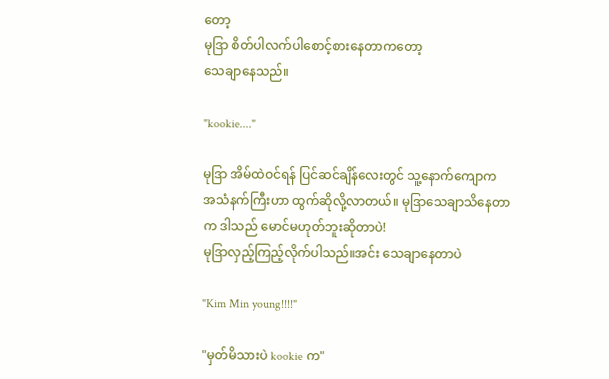တော့
မုဒြာ စိတ်ပါလက်ပါစောင့်စားနေတာကတော့
သေချာနေသည်။

"kookie...."

မုဒြာ အိမ်ထဲဝင်ရန် ပြင်ဆင်ချိန်လေးတွင် သူ့နောက်ကျောက
အသံနက်ကြီးဟာ ထွက်ဆိုလို့လာတယ်။ မုဒြာသေချာသိနေတာ
က ဒါသည် မောင်မဟုတ်ဘူးဆိုတာပဲ!
မုဒြာလှည့်ကြည့်လိုက်ပါသည်။အင်း သေချာနေတာပဲ

"Kim Min young!!!!"

"မှတ်မိသားပဲ kookie က"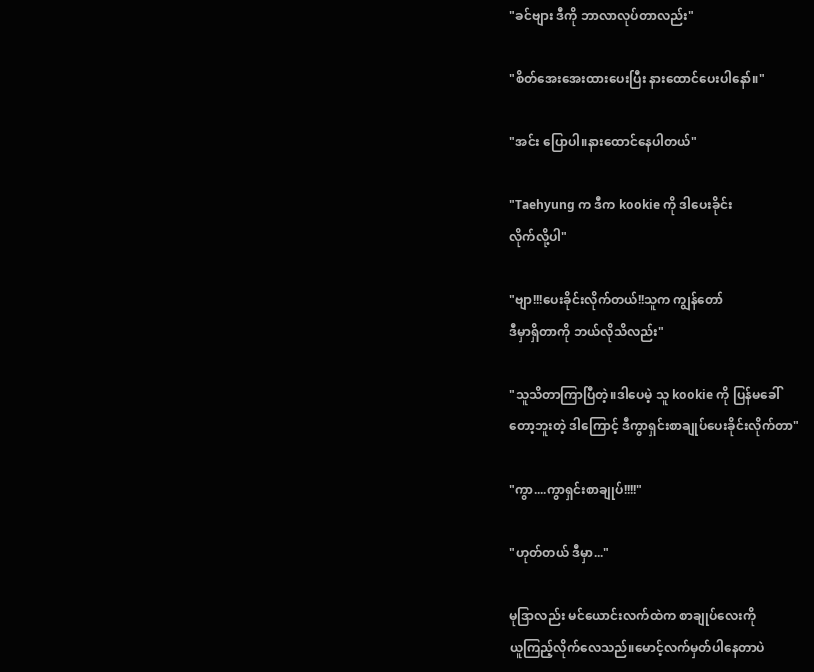"ခင်ဗျား ဒီကို ဘာလာလုပ်တာလည်း"

"စိတ်အေးအေးထားပေးပြီး နားထောင်ပေးပါနော်။"

"အင်း ပြောပါ။နားထောင်နေပါတယ်"

"Taehyung က ဒီက kookie ကို ဒါပေးခိုင်း
လိုက်လို့ပါ"

"ဗျာ!!!ပေးခိုင်းလိုက်တယ်!!သူက ကျွန်တော်
ဒီမှာရှိတာကို ဘယ်လိုသိလည်း"

"သူသိတာကြာပြီတဲ့။ဒါပေမဲ့ သူ kookie ကို ပြန်မခေါ်
တော့ဘူးတဲ့ ဒါကြောင့် ဒီကွာရှင်းစာချုပ်ပေးခိုင်းလိုက်တာ"

"ကွာ....ကွာရှင်းစာချုပ်!!!!"

"ဟုတ်တယ် ဒီမှာ..."

မုဒြာလည်း မင်ယောင်းလက်ထဲက စာချုပ်လေးကို
ယူကြည့်လိုက်လေသည်။မောင့်လက်မှတ်ပါနေတာပဲ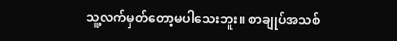သူ့လက်မှတ်တော့မပါသေးဘူး။ စာချုပ်အသစ်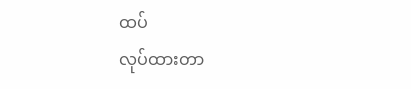ထပ်
လုပ်ထားတာ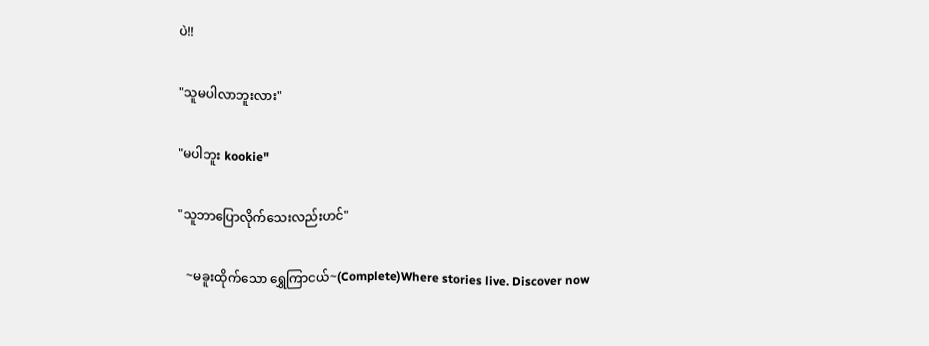ပဲ!!

"သူမပါလာဘူးလား"

"မပါဘူး kookie"

"သူဘာပြောလိုက်သေးလည်းဟင်"

   ~မခူးထိုက်သော ရွှေကြာငယ်~(Complete)Where stories live. Discover now